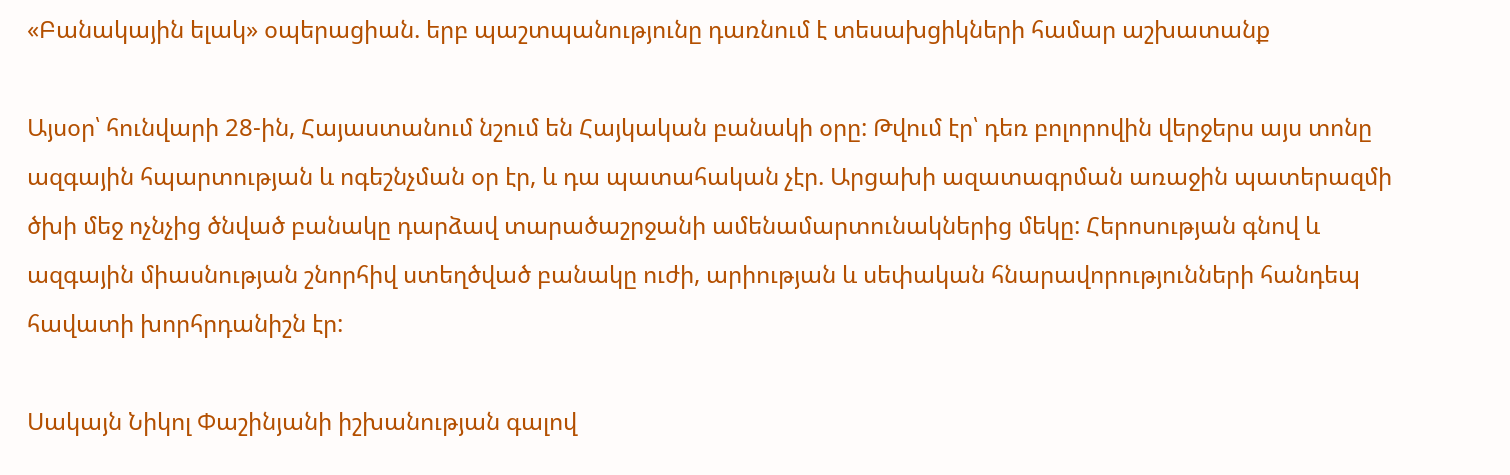«Բանակային ելակ» օպերացիան. երբ պաշտպանությունը դառնում է տեսախցիկների համար աշխատանք

Այսօր՝ հունվարի 28-ին, Հայաստանում նշում են Հայկական բանակի օրը: Թվում էր՝ դեռ բոլորովին վերջերս այս տոնը ազգային հպարտության և ոգեշնչման օր էր, և դա պատահական չէր. Արցախի ազատագրման առաջին պատերազմի ծխի մեջ ոչնչից ծնված բանակը դարձավ տարածաշրջանի ամենամարտունակներից մեկը: Հերոսության գնով և ազգային միասնության շնորհիվ ստեղծված բանակը ուժի, արիության և սեփական հնարավորությունների հանդեպ հավատի խորհրդանիշն էր:

Սակայն Նիկոլ Փաշինյանի իշխանության գալով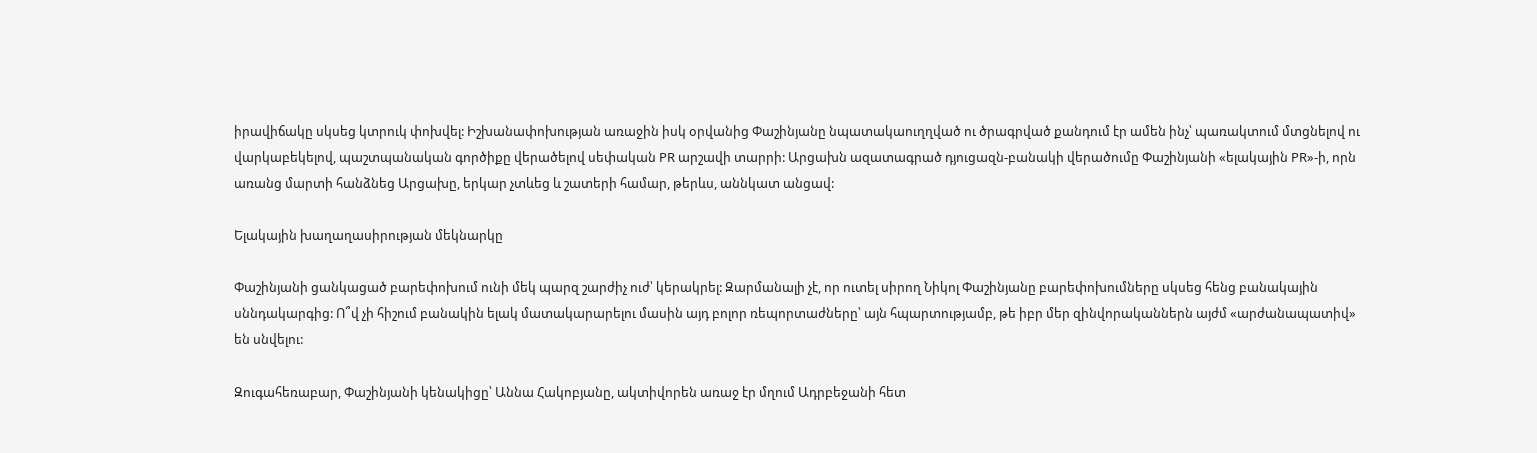իրավիճակը սկսեց կտրուկ փոխվել: Իշխանափոխության առաջին իսկ օրվանից Փաշինյանը նպատակաուղղված ու ծրագրված քանդում էր ամեն ինչ՝ պառակտում մտցնելով ու վարկաբեկելով, պաշտպանական գործիքը վերածելով սեփական PR արշավի տարրի: Արցախն ազատագրած դյուցազն-բանակի վերածումը Փաշինյանի «ելակային PR»-ի, որն առանց մարտի հանձնեց Արցախը, երկար չտևեց և շատերի համար, թերևս, աննկատ անցավ:

Ելակային խաղաղասիրության մեկնարկը

Փաշինյանի ցանկացած բարեփոխում ունի մեկ պարզ շարժիչ ուժ՝ կերակրել: Զարմանալի չէ, որ ուտել սիրող Նիկոլ Փաշինյանը բարեփոխումները սկսեց հենց բանակային սննդակարգից: Ո՞վ չի հիշում բանակին ելակ մատակարարելու մասին այդ բոլոր ռեպորտաժները՝ այն հպարտությամբ, թե իբր մեր զինվորականներն այժմ «արժանապատիվ» են սնվելու:

Զուգահեռաբար, Փաշինյանի կենակիցը՝ Աննա Հակոբյանը, ակտիվորեն առաջ էր մղում Ադրբեջանի հետ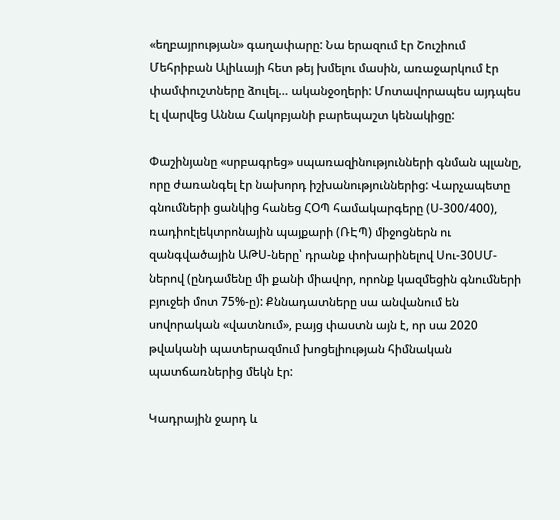«եղբայրության» գաղափարը: Նա երազում էր Շուշիում Մեհրիբան Ալիևայի հետ թեյ խմելու մասին, առաջարկում էր փամփուշտները ձուլել… ականջօղերի: Մոտավորապես այդպես էլ վարվեց Աննա Հակոբյանի բարեպաշտ կենակիցը:

Փաշինյանը «սրբագրեց» սպառազինությունների գնման պլանը, որը ժառանգել էր նախորդ իշխանություններից: Վարչապետը գնումների ցանկից հանեց ՀՕՊ համակարգերը (Ս-300/400), ռադիոէլեկտրոնային պայքարի (ՌԷՊ) միջոցներն ու զանգվածային ԱԹՍ-ները՝ դրանք փոխարինելով Սու-30ՍՄ-ներով (ընդամենը մի քանի միավոր, որոնք կազմեցին գնումների բյուջեի մոտ 75%-ը): Քննադատները սա անվանում են սովորական «վատնում», բայց փաստն այն է, որ սա 2020 թվականի պատերազմում խոցելիության հիմնական պատճառներից մեկն էր:

Կադրային ջարդ և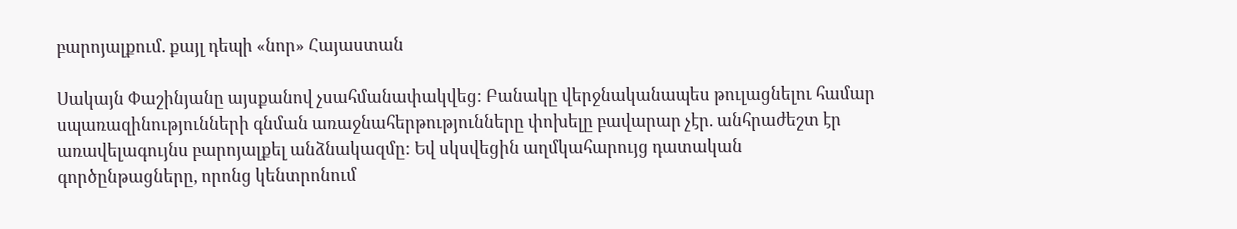բարոյալքում. քայլ դեպի «նոր» Հայաստան

Սակայն Փաշինյանը այսքանով չսահմանափակվեց: Բանակը վերջնականապես թուլացնելու համար սպառազինությունների գնման առաջնահերթությունները փոխելը բավարար չէր. անհրաժեշտ էր առավելագույնս բարոյալքել անձնակազմը: Եվ սկսվեցին աղմկահարույց դատական գործընթացները, որոնց կենտրոնում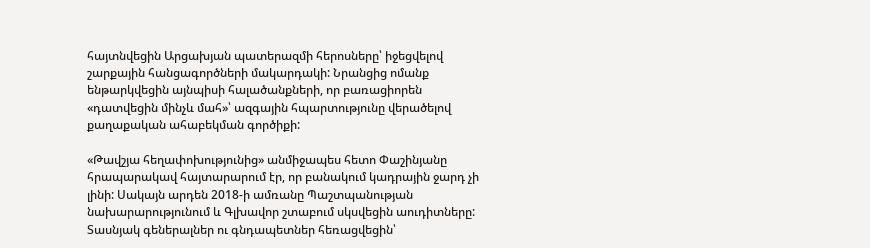հայտնվեցին Արցախյան պատերազմի հերոսները՝ իջեցվելով շարքային հանցագործների մակարդակի: Նրանցից ոմանք ենթարկվեցին այնպիսի հալածանքների, որ բառացիորեն «դատվեցին մինչև մահ»՝ ազգային հպարտությունը վերածելով քաղաքական ահաբեկման գործիքի:

«Թավշյա հեղափոխությունից» անմիջապես հետո Փաշինյանը հրապարակավ հայտարարում էր, որ բանակում կադրային ջարդ չի լինի: Սակայն արդեն 2018-ի ամռանը Պաշտպանության նախարարությունում և Գլխավոր շտաբում սկսվեցին աուդիտները: Տասնյակ գեներալներ ու գնդապետներ հեռացվեցին՝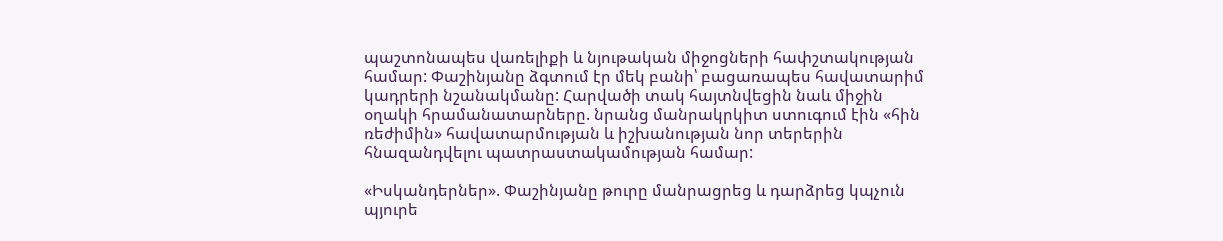պաշտոնապես վառելիքի և նյութական միջոցների հափշտակության համար: Փաշինյանը ձգտում էր մեկ բանի՝ բացառապես հավատարիմ կադրերի նշանակմանը: Հարվածի տակ հայտնվեցին նաև միջին օղակի հրամանատարները. նրանց մանրակրկիտ ստուգում էին «հին ռեժիմին» հավատարմության և իշխանության նոր տերերին հնազանդվելու պատրաստակամության համար:

«Իսկանդերներ». Փաշինյանը թուրը մանրացրեց և դարձրեց կպչուն պյուրե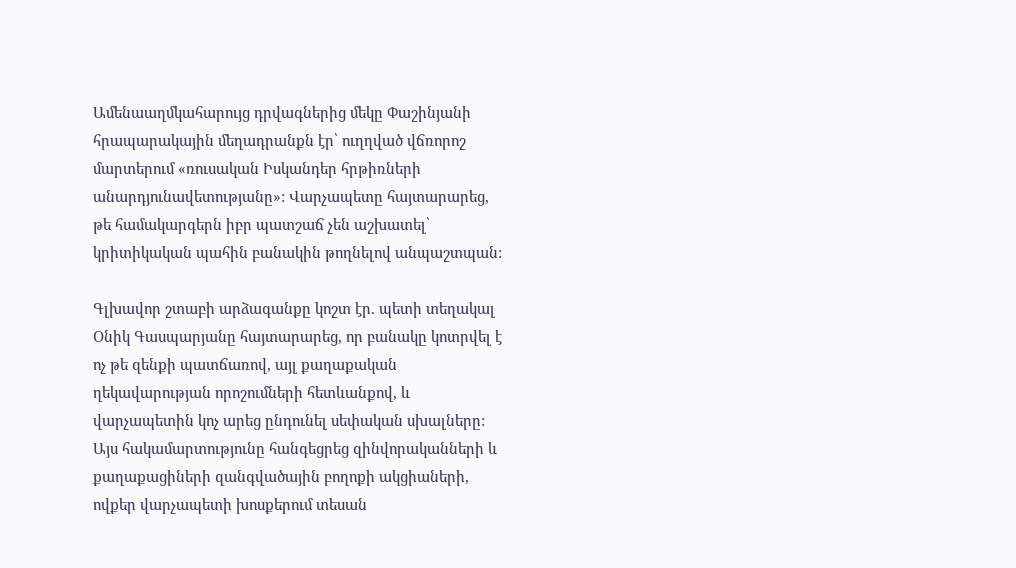Ամենաաղմկահարույց դրվագներից մեկը Փաշինյանի հրապարակային մեղադրանքն էր՝ ուղղված վճռորոշ մարտերում «ռուսական Իսկանդեր հրթիռների անարդյունավետությանը»: Վարչապետը հայտարարեց, թե համակարգերն իբր պատշաճ չեն աշխատել՝ կրիտիկական պահին բանակին թողնելով անպաշտպան:

Գլխավոր շտաբի արձագանքը կոշտ էր. պետի տեղակալ Օնիկ Գասպարյանը հայտարարեց, որ բանակը կոտրվել է ոչ թե զենքի պատճառով, այլ քաղաքական ղեկավարության որոշումների հետևանքով, և վարչապետին կոչ արեց ընդունել սեփական սխալները: Այս հակամարտությունը հանգեցրեց զինվորականների և քաղաքացիների զանգվածային բողոքի ակցիաների, ովքեր վարչապետի խոսքերում տեսան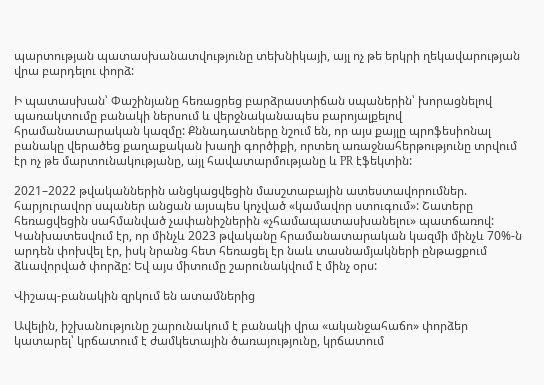պարտության պատասխանատվությունը տեխնիկայի, այլ ոչ թե երկրի ղեկավարության վրա բարդելու փորձ:

Ի պատասխան՝ Փաշինյանը հեռացրեց բարձրաստիճան սպաներին՝ խորացնելով պառակտումը բանակի ներսում և վերջնականապես բարոյալքելով հրամանատարական կազմը: Քննադատները նշում են, որ այս քայլը պրոֆեսիոնալ բանակը վերածեց քաղաքական խաղի գործիքի, որտեղ առաջնահերթությունը տրվում էր ոչ թե մարտունակությանը, այլ հավատարմությանը և PR էֆեկտին:

2021–2022 թվականներին անցկացվեցին մասշտաբային ատեստավորումներ. հարյուրավոր սպաներ անցան այսպես կոչված «կամավոր ստուգում»: Շատերը հեռացվեցին սահմանված չափանիշներին «չհամապատասխանելու» պատճառով: Կանխատեսվում էր, որ մինչև 2023 թվականը հրամանատարական կազմի մինչև 70%-ն արդեն փոխվել էր, իսկ նրանց հետ հեռացել էր նաև տասնամյակների ընթացքում ձևավորված փորձը: Եվ այս միտումը շարունակվում է մինչ օրս:

Վիշապ-բանակին զրկում են ատամներից

Ավելին, իշխանությունը շարունակում է բանակի վրա «ականջահաճո» փորձեր կատարել՝ կրճատում է ժամկետային ծառայությունը, կրճատում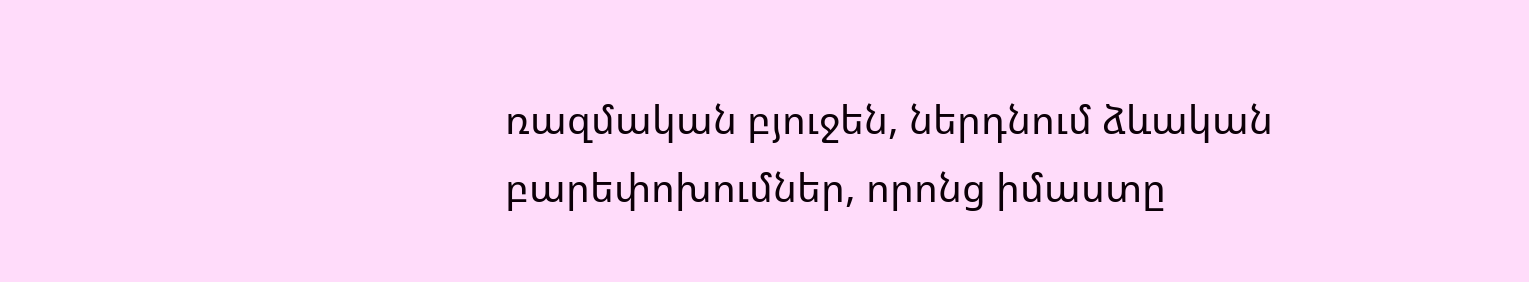ռազմական բյուջեն, ներդնում ձևական բարեփոխումներ, որոնց իմաստը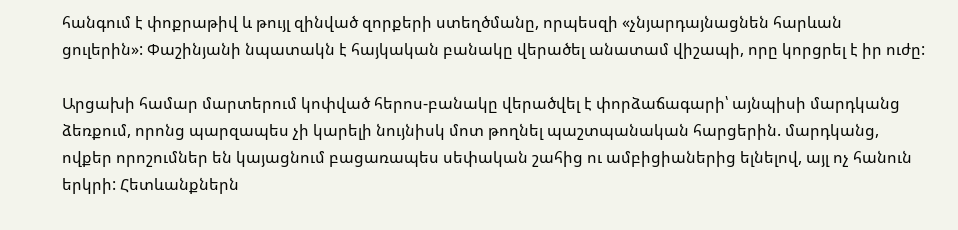հանգում է փոքրաթիվ և թույլ զինված զորքերի ստեղծմանը, որպեսզի «չնյարդայնացնեն հարևան ցուլերին»: Փաշինյանի նպատակն է հայկական բանակը վերածել անատամ վիշապի, որը կորցրել է իր ուժը:

Արցախի համար մարտերում կոփված հերոս-բանակը վերածվել է փորձաճագարի՝ այնպիսի մարդկանց ձեռքում, որոնց պարզապես չի կարելի նույնիսկ մոտ թողնել պաշտպանական հարցերին. մարդկանց, ովքեր որոշումներ են կայացնում բացառապես սեփական շահից ու ամբիցիաներից ելնելով, այլ ոչ հանուն երկրի: Հետևանքներն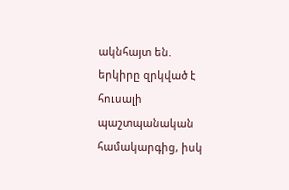ակնհայտ են. երկիրը զրկված է հուսալի պաշտպանական համակարգից, իսկ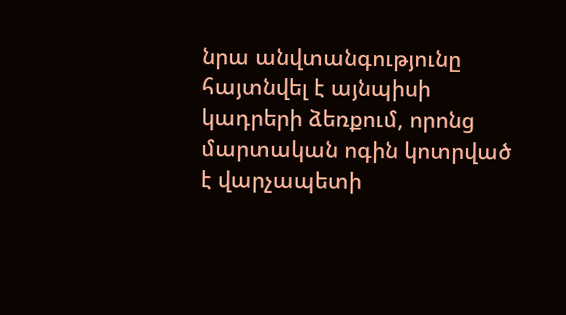նրա անվտանգությունը հայտնվել է այնպիսի կադրերի ձեռքում, որոնց մարտական ոգին կոտրված է վարչապետի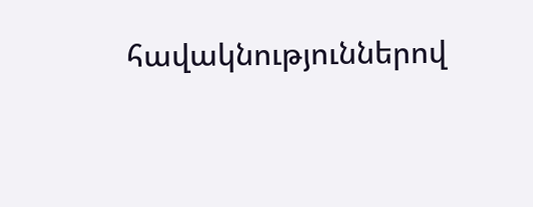հավակնություններով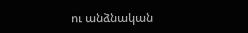ու անձնական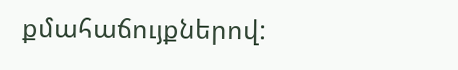քմահաճույքներով: